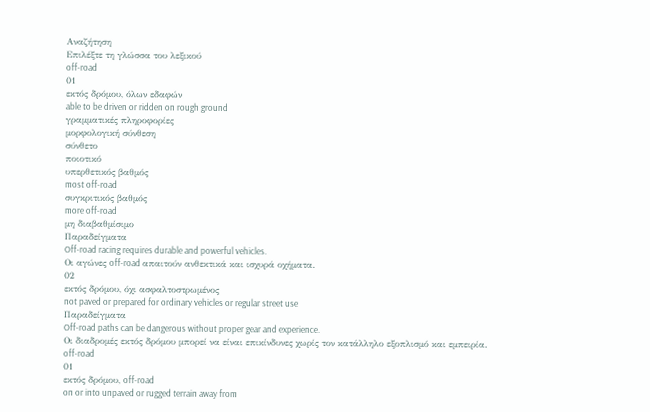Αναζήτηση
Επιλέξτε τη γλώσσα του λεξικού
off-road
01
εκτός δρόμου, όλων εδαφών
able to be driven or ridden on rough ground
γραμματικές πληροφορίες
μορφολογική σύνθεση
σύνθετο
ποιοτικό
υπερθετικός βαθμός
most off-road
συγκριτικός βαθμός
more off-road
μη διαβαθμίσιμο
Παραδείγματα
Off-road racing requires durable and powerful vehicles.
Οι αγώνες off-road απαιτούν ανθεκτικά και ισχυρά οχήματα.
02
εκτός δρόμου, όχι ασφαλτοστρωμένος
not paved or prepared for ordinary vehicles or regular street use
Παραδείγματα
Off-road paths can be dangerous without proper gear and experience.
Οι διαδρομές εκτός δρόμου μπορεί να είναι επικίνδυνες χωρίς τον κατάλληλο εξοπλισμό και εμπειρία.
off-road
01
εκτός δρόμου, off-road
on or into unpaved or rugged terrain away from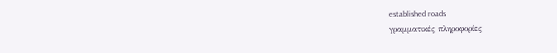established roads
γραμματικές πληροφορίες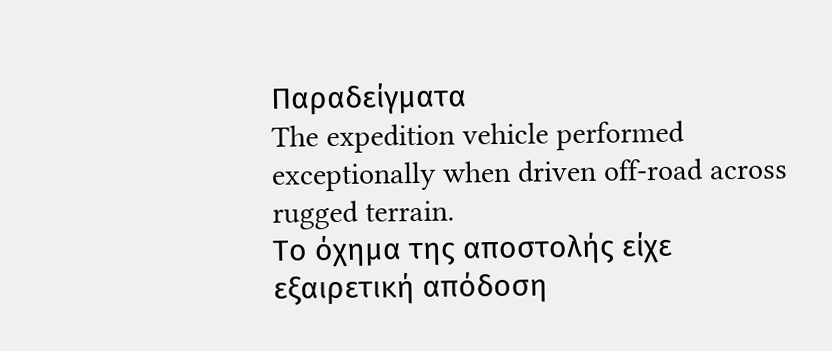Παραδείγματα
The expedition vehicle performed exceptionally when driven off-road across rugged terrain.
Το όχημα της αποστολής είχε εξαιρετική απόδοση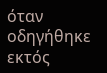όταν οδηγήθηκε εκτός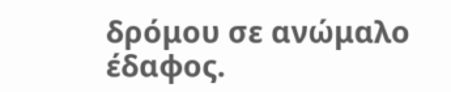δρόμου σε ανώμαλο έδαφος.